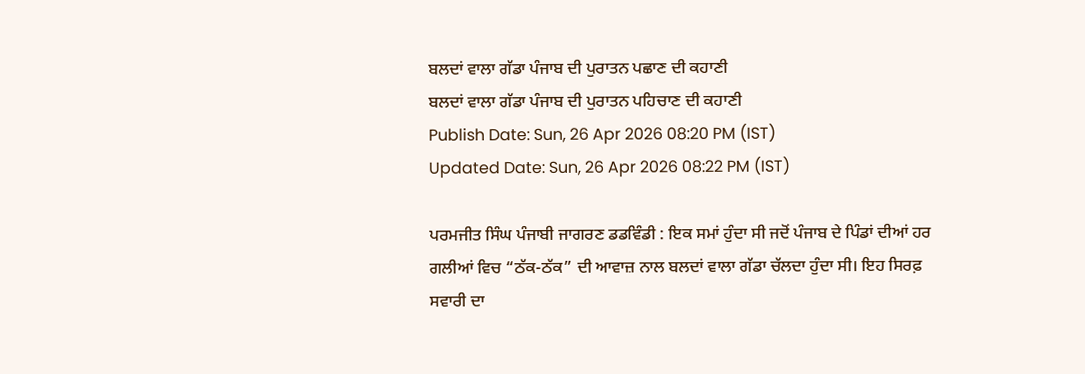ਬਲਦਾਂ ਵਾਲਾ ਗੱਡਾ ਪੰਜਾਬ ਦੀ ਪੁਰਾਤਨ ਪਛਾਣ ਦੀ ਕਹਾਣੀ
ਬਲਦਾਂ ਵਾਲਾ ਗੱਡਾ ਪੰਜਾਬ ਦੀ ਪੁਰਾਤਨ ਪਹਿਚਾਣ ਦੀ ਕਹਾਣੀ
Publish Date: Sun, 26 Apr 2026 08:20 PM (IST)
Updated Date: Sun, 26 Apr 2026 08:22 PM (IST)

ਪਰਮਜੀਤ ਸਿੰਘ ਪੰਜਾਬੀ ਜਾਗਰਣ ਡਡਵਿੰਡੀ : ਇਕ ਸਮਾਂ ਹੁੰਦਾ ਸੀ ਜਦੋਂ ਪੰਜਾਬ ਦੇ ਪਿੰਡਾਂ ਦੀਆਂ ਹਰ ਗਲੀਆਂ ਵਿਚ “ਠੱਕ-ਠੱਕ” ਦੀ ਆਵਾਜ਼ ਨਾਲ ਬਲਦਾਂ ਵਾਲਾ ਗੱਡਾ ਚੱਲਦਾ ਹੁੰਦਾ ਸੀ। ਇਹ ਸਿਰਫ਼ ਸਵਾਰੀ ਦਾ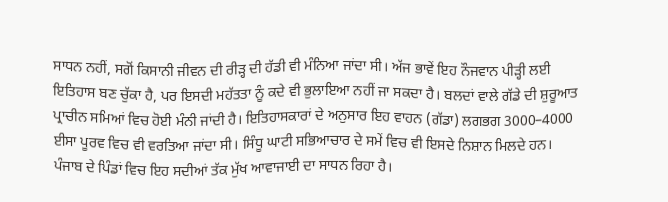ਸਾਧਨ ਨਹੀਂ, ਸਗੋਂ ਕਿਸਾਨੀ ਜੀਵਨ ਦੀ ਰੀੜ੍ਹ ਦੀ ਹੱਡੀ ਵੀ ਮੰਨਿਆ ਜਾਂਦਾ ਸੀ। ਅੱਜ ਭਾਵੇਂ ਇਹ ਨੌਜਵਾਨ ਪੀੜ੍ਹੀ ਲਈ ਇਤਿਹਾਸ ਬਣ ਚੁੱਕਾ ਹੈ, ਪਰ ਇਸਦੀ ਮਹੱਤਤਾ ਨੂੰ ਕਦੇ ਵੀ ਭੁਲਾਇਆ ਨਹੀਂ ਜਾ ਸਕਦਾ ਹੈ। ਬਲਦਾਂ ਵਾਲੇ ਗੱਡੇ ਦੀ ਸ਼ੁਰੂਆਤ ਪ੍ਰਾਚੀਨ ਸਮਿਆਂ ਵਿਚ ਹੋਈ ਮੰਨੀ ਜਾਂਦੀ ਹੈ। ਇਤਿਹਾਸਕਾਰਾਂ ਦੇ ਅਨੁਸਾਰ ਇਹ ਵਾਹਨ (ਗੱਡਾ) ਲਗਭਗ 3000–4000 ਈਸਾ ਪੂਰਵ ਵਿਚ ਵੀ ਵਰਤਿਆ ਜਾਂਦਾ ਸੀ। ਸਿੰਧੂ ਘਾਟੀ ਸਭਿਆਚਾਰ ਦੇ ਸਮੇਂ ਵਿਚ ਵੀ ਇਸਦੇ ਨਿਸ਼ਾਨ ਮਿਲਦੇ ਹਨ। ਪੰਜਾਬ ਦੇ ਪਿੰਡਾਂ ਵਿਚ ਇਹ ਸਦੀਆਂ ਤੱਕ ਮੁੱਖ ਆਵਾਜਾਈ ਦਾ ਸਾਧਨ ਰਿਹਾ ਹੈ।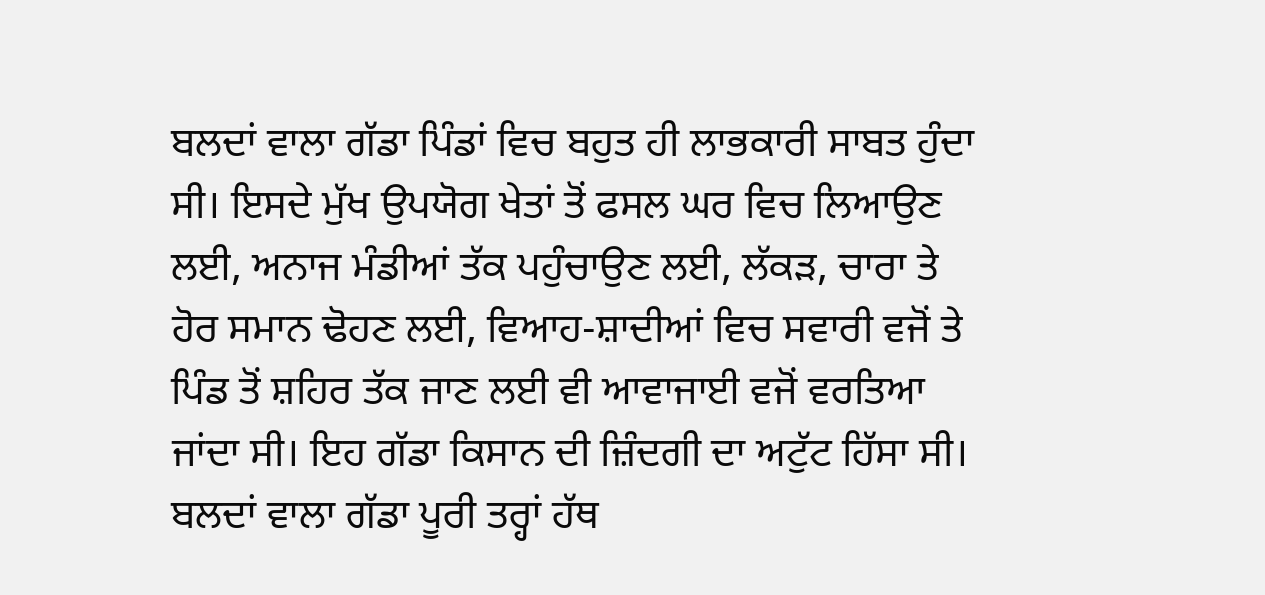ਬਲਦਾਂ ਵਾਲਾ ਗੱਡਾ ਪਿੰਡਾਂ ਵਿਚ ਬਹੁਤ ਹੀ ਲਾਭਕਾਰੀ ਸਾਬਤ ਹੁੰਦਾ ਸੀ। ਇਸਦੇ ਮੁੱਖ ਉਪਯੋਗ ਖੇਤਾਂ ਤੋਂ ਫਸਲ ਘਰ ਵਿਚ ਲਿਆਉਣ ਲਈ, ਅਨਾਜ ਮੰਡੀਆਂ ਤੱਕ ਪਹੁੰਚਾਉਣ ਲਈ, ਲੱਕੜ, ਚਾਰਾ ਤੇ ਹੋਰ ਸਮਾਨ ਢੋਹਣ ਲਈ, ਵਿਆਹ-ਸ਼ਾਦੀਆਂ ਵਿਚ ਸਵਾਰੀ ਵਜੋਂ ਤੇ ਪਿੰਡ ਤੋਂ ਸ਼ਹਿਰ ਤੱਕ ਜਾਣ ਲਈ ਵੀ ਆਵਾਜਾਈ ਵਜੋਂ ਵਰਤਿਆ ਜਾਂਦਾ ਸੀ। ਇਹ ਗੱਡਾ ਕਿਸਾਨ ਦੀ ਜ਼ਿੰਦਗੀ ਦਾ ਅਟੁੱਟ ਹਿੱਸਾ ਸੀ। ਬਲਦਾਂ ਵਾਲਾ ਗੱਡਾ ਪੂਰੀ ਤਰ੍ਹਾਂ ਹੱਥ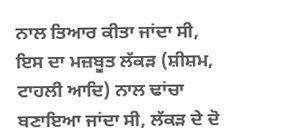ਨਾਲ ਤਿਆਰ ਕੀਤਾ ਜਾਂਦਾ ਸੀ, ਇਸ ਦਾ ਮਜ਼ਬੂਤ ਲੱਕੜ (ਸ਼ੀਸ਼ਮ, ਟਾਹਲੀ ਆਦਿ) ਨਾਲ ਢਾਂਚਾ ਬਣਾਇਆ ਜਾਂਦਾ ਸੀ, ਲੱਕੜ ਦੇ ਦੋ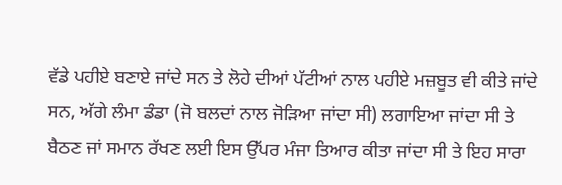ਵੱਡੇ ਪਹੀਏ ਬਣਾਏ ਜਾਂਦੇ ਸਨ ਤੇ ਲੋਹੇ ਦੀਆਂ ਪੱਟੀਆਂ ਨਾਲ ਪਹੀਏ ਮਜ਼ਬੂਤ ਵੀ ਕੀਤੇ ਜਾਂਦੇ ਸਨ, ਅੱਗੇ ਲੰਮਾ ਡੰਡਾ (ਜੋ ਬਲਦਾਂ ਨਾਲ ਜੋੜਿਆ ਜਾਂਦਾ ਸੀ) ਲਗਾਇਆ ਜਾਂਦਾ ਸੀ ਤੇ ਬੈਠਣ ਜਾਂ ਸਮਾਨ ਰੱਖਣ ਲਈ ਇਸ ਉੱਪਰ ਮੰਜਾ ਤਿਆਰ ਕੀਤਾ ਜਾਂਦਾ ਸੀ ਤੇ ਇਹ ਸਾਰਾ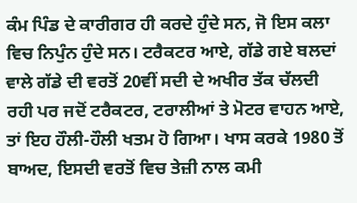ਕੰਮ ਪਿੰਡ ਦੇ ਕਾਰੀਗਰ ਹੀ ਕਰਦੇ ਹੁੰਦੇ ਸਨ, ਜੋ ਇਸ ਕਲਾ ਵਿਚ ਨਿਪੁੰਨ ਹੁੰਦੇ ਸਨ। ਟਰੈਕਟਰ ਆਏ, ਗੱਡੇ ਗਏ ਬਲਦਾਂ ਵਾਲੇ ਗੱਡੇ ਦੀ ਵਰਤੋਂ 20ਵੀਂ ਸਦੀ ਦੇ ਅਖੀਰ ਤੱਕ ਚੱਲਦੀ ਰਹੀ ਪਰ ਜਦੋਂ ਟਰੈਕਟਰ, ਟਰਾਲੀਆਂ ਤੇ ਮੋਟਰ ਵਾਹਨ ਆਏ, ਤਾਂ ਇਹ ਹੌਲੀ-ਹੌਲੀ ਖਤਮ ਹੋ ਗਿਆ। ਖਾਸ ਕਰਕੇ 1980 ਤੋਂ ਬਾਅਦ, ਇਸਦੀ ਵਰਤੋਂ ਵਿਚ ਤੇਜ਼ੀ ਨਾਲ ਕਮੀ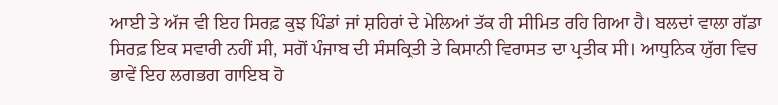ਆਈ ਤੇ ਅੱਜ ਵੀ ਇਹ ਸਿਰਫ਼ ਕੁਝ ਪਿੰਡਾਂ ਜਾਂ ਸ਼ਹਿਰਾਂ ਦੇ ਮੇਲਿਆਂ ਤੱਕ ਹੀ ਸੀਮਿਤ ਰਹਿ ਗਿਆ ਹੈ। ਬਲਦਾਂ ਵਾਲਾ ਗੱਡਾ ਸਿਰਫ਼ ਇਕ ਸਵਾਰੀ ਨਹੀਂ ਸੀ, ਸਗੋਂ ਪੰਜਾਬ ਦੀ ਸੰਸਕ੍ਰਿਤੀ ਤੇ ਕਿਸਾਨੀ ਵਿਰਾਸਤ ਦਾ ਪ੍ਰਤੀਕ ਸੀ। ਆਧੁਨਿਕ ਯੁੱਗ ਵਿਚ ਭਾਵੇਂ ਇਹ ਲਗਭਗ ਗਾਇਬ ਹੋ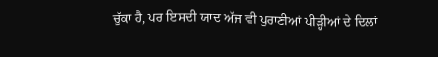ਚੁੱਕਾ ਹੈ, ਪਰ ਇਸਦੀ ਯਾਦ ਅੱਜ ਵੀ ਪੁਰਾਣੀਆਂ ਪੀੜ੍ਹੀਆਂ ਦੇ ਦਿਲਾਂ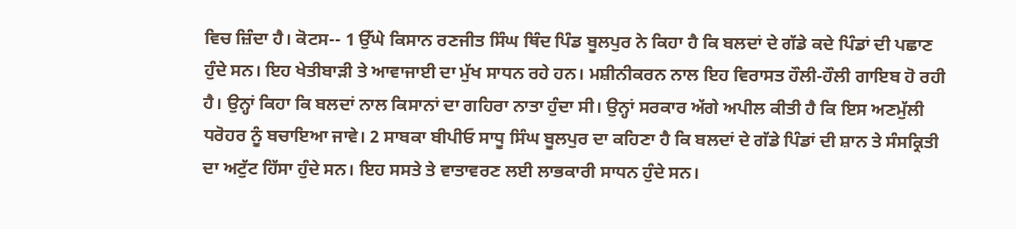ਵਿਚ ਜ਼ਿੰਦਾ ਹੈ। ਕੋਟਸ-- 1 ਉੱਘੇ ਕਿਸਾਨ ਰਣਜੀਤ ਸਿੰਘ ਥਿੰਦ ਪਿੰਡ ਬੂਲਪੁਰ ਨੇ ਕਿਹਾ ਹੈ ਕਿ ਬਲਦਾਂ ਦੇ ਗੱਡੇ ਕਦੇ ਪਿੰਡਾਂ ਦੀ ਪਛਾਣ ਹੁੰਦੇ ਸਨ। ਇਹ ਖੇਤੀਬਾੜੀ ਤੇ ਆਵਾਜਾਈ ਦਾ ਮੁੱਖ ਸਾਧਨ ਰਹੇ ਹਨ। ਮਸ਼ੀਨੀਕਰਨ ਨਾਲ ਇਹ ਵਿਰਾਸਤ ਹੌਲੀ-ਹੌਲੀ ਗਾਇਬ ਹੋ ਰਹੀ ਹੈ। ਉਨ੍ਹਾਂ ਕਿਹਾ ਕਿ ਬਲਦਾਂ ਨਾਲ ਕਿਸਾਨਾਂ ਦਾ ਗਹਿਰਾ ਨਾਤਾ ਹੁੰਦਾ ਸੀ। ਉਨ੍ਹਾਂ ਸਰਕਾਰ ਅੱਗੇ ਅਪੀਲ ਕੀਤੀ ਹੈ ਕਿ ਇਸ ਅਣਮੁੱਲੀ ਧਰੋਹਰ ਨੂੰ ਬਚਾਇਆ ਜਾਵੇ। 2 ਸਾਬਕਾ ਬੀਪੀਓ ਸਾਧੂ ਸਿੰਘ ਬੂਲਪੁਰ ਦਾ ਕਹਿਣਾ ਹੈ ਕਿ ਬਲਦਾਂ ਦੇ ਗੱਡੇ ਪਿੰਡਾਂ ਦੀ ਸ਼ਾਨ ਤੇ ਸੰਸਕ੍ਰਿਤੀ ਦਾ ਅਟੁੱਟ ਹਿੱਸਾ ਹੁੰਦੇ ਸਨ। ਇਹ ਸਸਤੇ ਤੇ ਵਾਤਾਵਰਣ ਲਈ ਲਾਭਕਾਰੀ ਸਾਧਨ ਹੁੰਦੇ ਸਨ।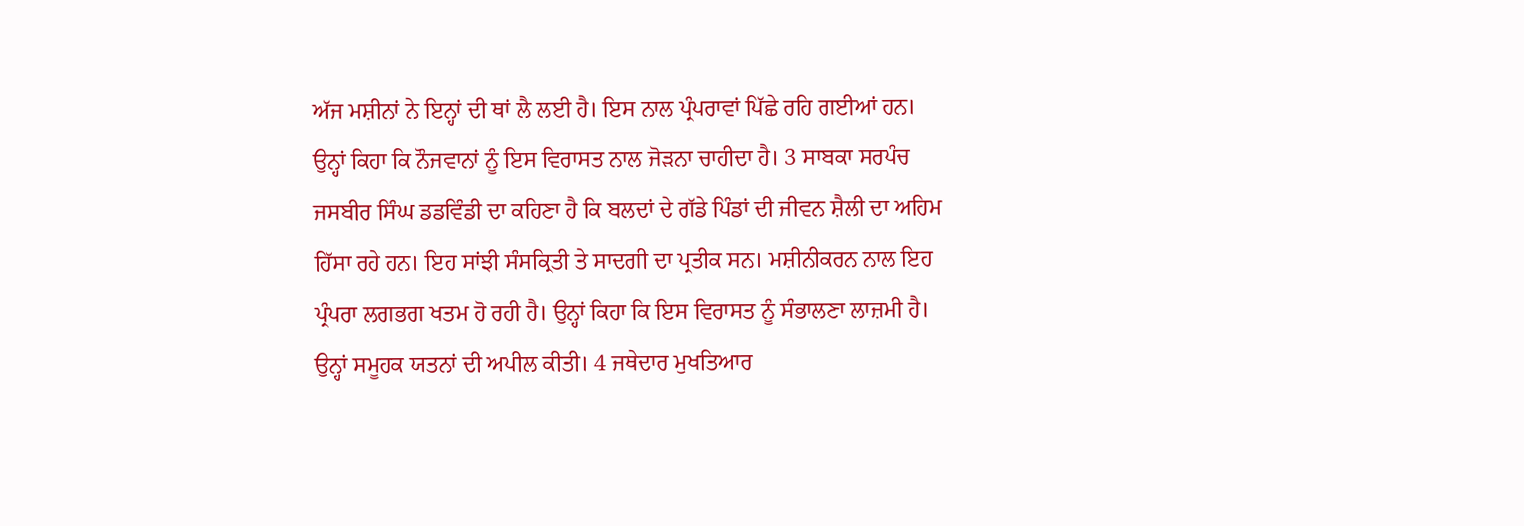ਅੱਜ ਮਸ਼ੀਨਾਂ ਨੇ ਇਨ੍ਹਾਂ ਦੀ ਥਾਂ ਲੈ ਲਈ ਹੈ। ਇਸ ਨਾਲ ਪ੍ਰੰਪਰਾਵਾਂ ਪਿੱਛੇ ਰਹਿ ਗਈਆਂ ਹਨ। ਉਨ੍ਹਾਂ ਕਿਹਾ ਕਿ ਨੌਜਵਾਨਾਂ ਨੂੰ ਇਸ ਵਿਰਾਸਤ ਨਾਲ ਜੋੜਨਾ ਚਾਹੀਦਾ ਹੈ। 3 ਸਾਬਕਾ ਸਰਪੰਚ ਜਸਬੀਰ ਸਿੰਘ ਡਡਵਿੰਡੀ ਦਾ ਕਹਿਣਾ ਹੈ ਕਿ ਬਲਦਾਂ ਦੇ ਗੱਡੇ ਪਿੰਡਾਂ ਦੀ ਜੀਵਨ ਸ਼ੈਲੀ ਦਾ ਅਹਿਮ ਹਿੱਸਾ ਰਹੇ ਹਨ। ਇਹ ਸਾਂਝੀ ਸੰਸਕ੍ਰਿਤੀ ਤੇ ਸਾਦਗੀ ਦਾ ਪ੍ਰਤੀਕ ਸਨ। ਮਸ਼ੀਨੀਕਰਨ ਨਾਲ ਇਹ ਪ੍ਰੰਪਰਾ ਲਗਭਗ ਖਤਮ ਹੋ ਰਹੀ ਹੈ। ਉਨ੍ਹਾਂ ਕਿਹਾ ਕਿ ਇਸ ਵਿਰਾਸਤ ਨੂੰ ਸੰਭਾਲਣਾ ਲਾਜ਼ਮੀ ਹੈ। ਉਨ੍ਹਾਂ ਸਮੂਹਕ ਯਤਨਾਂ ਦੀ ਅਪੀਲ ਕੀਤੀ। 4 ਜਥੇਦਾਰ ਮੁਖਤਿਆਰ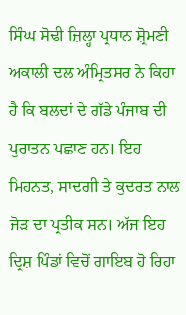ਸਿੰਘ ਸੋਢੀ ਜ਼ਿਲ੍ਹਾ ਪ੍ਰਧਾਨ ਸ਼੍ਰੋਮਣੀ ਅਕਾਲੀ ਦਲ ਅੰਮ੍ਰਿਤਸਰ ਨੇ ਕਿਹਾ ਹੈ ਕਿ ਬਲਦਾਂ ਦੇ ਗੱਡੇ ਪੰਜਾਬ ਦੀ ਪੁਰਾਤਨ ਪਛਾਣ ਹਨ। ਇਹ ਮਿਹਨਤ, ਸਾਦਗੀ ਤੇ ਕੁਦਰਤ ਨਾਲ ਜੋੜ ਦਾ ਪ੍ਰਤੀਕ ਸਨ। ਅੱਜ ਇਹ ਦ੍ਰਿਸ਼ ਪਿੰਡਾਂ ਵਿਚੋਂ ਗਾਇਬ ਹੋ ਰਿਹਾ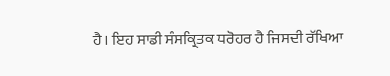ਹੈ। ਇਹ ਸਾਡੀ ਸੰਸਕ੍ਰਿਤਕ ਧਰੋਹਰ ਹੈ ਜਿਸਦੀ ਰੱਖਿਆ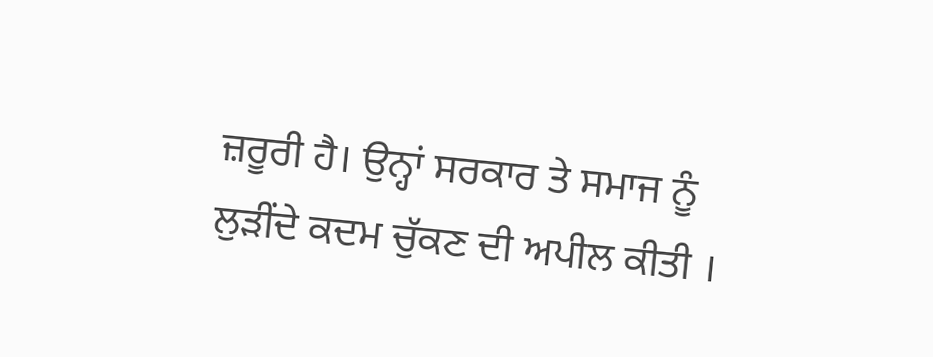ਜ਼ਰੂਰੀ ਹੈ। ਉਨ੍ਹਾਂ ਸਰਕਾਰ ਤੇ ਸਮਾਜ ਨੂੰ ਲੁੜੀਂਦੇ ਕਦਮ ਚੁੱਕਣ ਦੀ ਅਪੀਲ ਕੀਤੀ ।